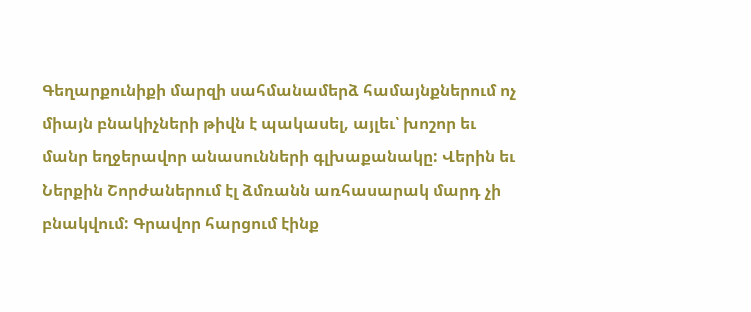Գեղարքունիքի մարզի սահմանամերձ համայնքներում ոչ միայն բնակիչների թիվն է պակասել, այլեւ՝ խոշոր եւ մանր եղջերավոր անասունների գլխաքանակը: Վերին եւ Ներքին Շորժաներում էլ ձմռանն առհասարակ մարդ չի բնակվում: Գրավոր հարցում էինք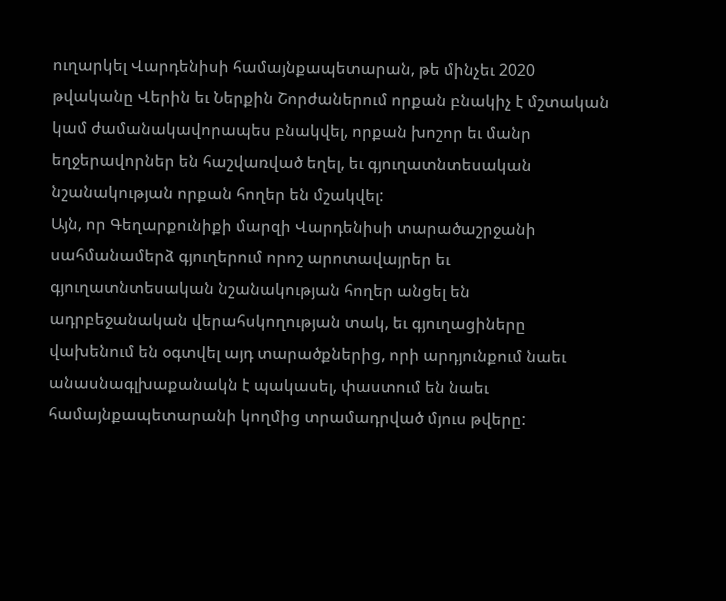ուղարկել Վարդենիսի համայնքապետարան, թե մինչեւ 2020 թվականը Վերին եւ Ներքին Շորժաներում որքան բնակիչ է մշտական կամ ժամանակավորապես բնակվել, որքան խոշոր եւ մանր եղջերավորներ են հաշվառված եղել, եւ գյուղատնտեսական նշանակության որքան հողեր են մշակվել:
Այն, որ Գեղարքունիքի մարզի Վարդենիսի տարածաշրջանի սահմանամերձ գյուղերում որոշ արոտավայրեր եւ գյուղատնտեսական նշանակության հողեր անցել են ադրբեջանական վերահսկողության տակ, եւ գյուղացիները վախենում են օգտվել այդ տարածքներից, որի արդյունքում նաեւ անասնագլխաքանակն է պակասել, փաստում են նաեւ համայնքապետարանի կողմից տրամադրված մյուս թվերը: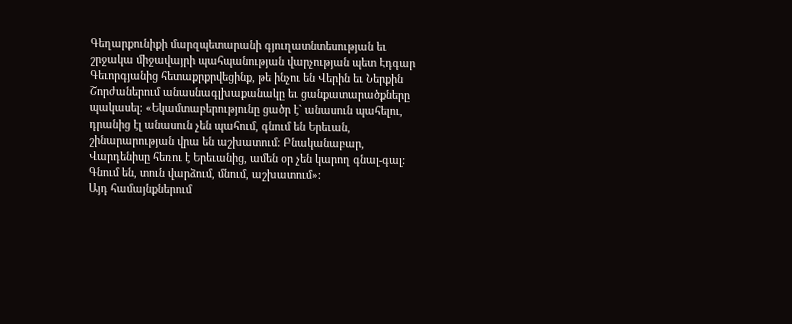Գեղարքունիքի մարզպետարանի գյուղատնտեսության եւ շրջակա միջավայրի պահպանության վարչության պետ Էդգար Գեւորգյանից հետաքրքրվեցինք, թե ինչու են Վերին եւ Ներքին Շորժաներում անասնագլխաքանակը եւ ցանքատարածքները պակասել։ «Եկամտաբերությունը ցածր է` անասուն պահելու, դրանից էլ անասուն չեն պահում, գնում են Երեւան, շինարարության վրա են աշխատում: Բնականաբար, Վարդենիսը հեռու է Երեւանից, ամեն օր չեն կարող գնալ-գալ: Գնում են, տուն վարձում, մնում, աշխատում»:
Այդ համայնքներում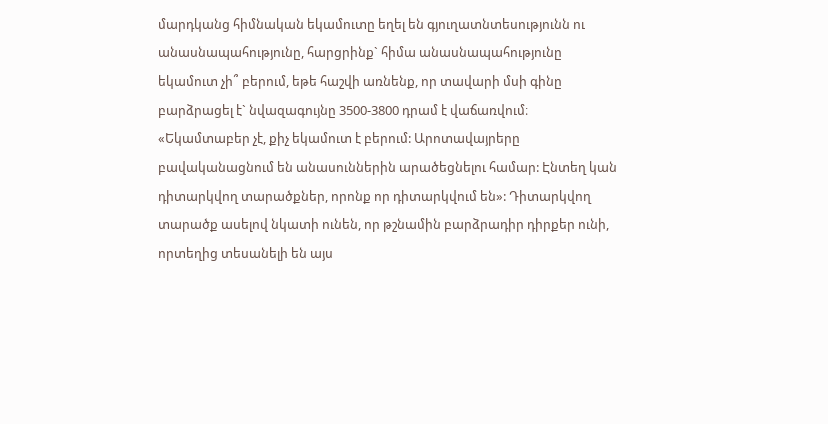մարդկանց հիմնական եկամուտը եղել են գյուղատնտեսությունն ու անասնապահությունը, հարցրինք` հիմա անասնապահությունը եկամուտ չի՞ բերում, եթե հաշվի առնենք, որ տավարի մսի գինը բարձրացել է` նվազագույնը 3500-3800 դրամ է վաճառվում։ «Եկամտաբեր չէ, քիչ եկամուտ է բերում: Արոտավայրերը բավականացնում են անասուններին արածեցնելու համար: Էնտեղ կան դիտարկվող տարածքներ, որոնք որ դիտարկվում են»: Դիտարկվող տարածք ասելով նկատի ունեն, որ թշնամին բարձրադիր դիրքեր ունի, որտեղից տեսանելի են այս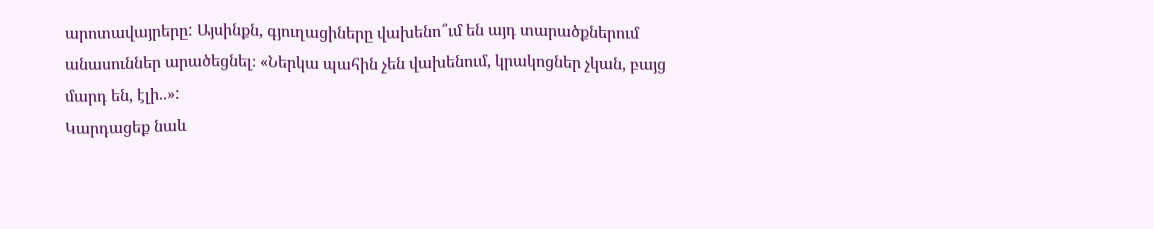արոտավայրերը: Այսինքն, գյուղացիները վախենո՞ւմ են այդ տարածքներում անասուններ արածեցնել։ «Ներկա պահին չեն վախենում, կրակոցներ չկան, բայց մարդ են, էլի..»:
Կարդացեք նաև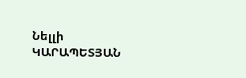Նելլի ԿԱՐԱՊԵՏՅԱՆ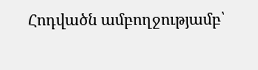Հոդվածն ամբողջությամբ՝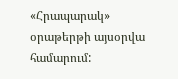«Հրապարակ» օրաթերթի այսօրվա համարում: